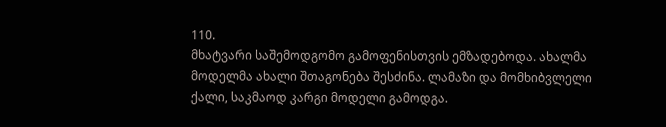110.
მხატვარი საშემოდგომო გამოფენისთვის ემზადებოდა. ახალმა მოდელმა ახალი შთაგონება შესძინა. ლამაზი და მომხიბვლელი ქალი, საკმაოდ კარგი მოდელი გამოდგა.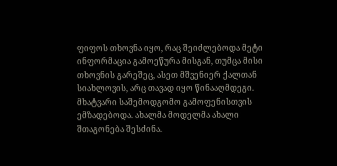ფიფოს თხოვნა იყო, რაც შეიძლებოდა მეტი ინფორმაცია გამოეწურა მისგან, თუმცა მისი თხოვნის გარეშეც, ასეთ მშვენიერ ქალთან სიახლოვის, არც თავად იყო წინააღმდეგი.
მხატვარი საშემოდგომო გამოფენისთვის ემზადებოდა. ახალმა მოდელმა ახალი შთაგონება შესძინა.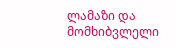ლამაზი და მომხიბვლელი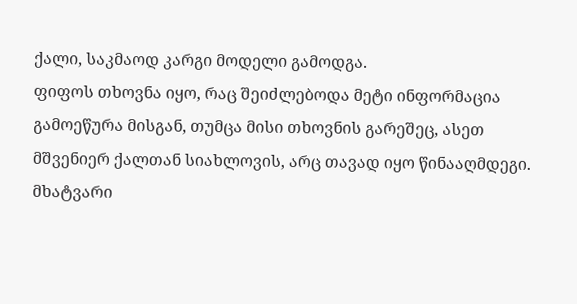ქალი, საკმაოდ კარგი მოდელი გამოდგა.
ფიფოს თხოვნა იყო, რაც შეიძლებოდა მეტი ინფორმაცია გამოეწურა მისგან, თუმცა მისი თხოვნის გარეშეც, ასეთ მშვენიერ ქალთან სიახლოვის, არც თავად იყო წინააღმდეგი.
მხატვარი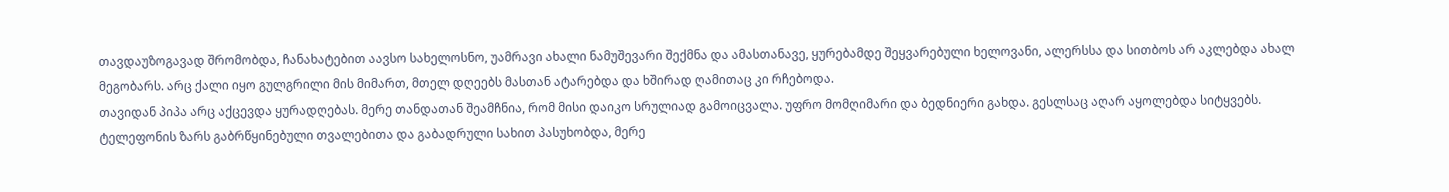თავდაუზოგავად შრომობდა, ჩანახატებით აავსო სახელოსნო, უამრავი ახალი ნამუშევარი შექმნა და ამასთანავე, ყურებამდე შეყვარებული ხელოვანი, ალერსსა და სითბოს არ აკლებდა ახალ მეგობარს. არც ქალი იყო გულგრილი მის მიმართ, მთელ დღეებს მასთან ატარებდა და ხშირად ღამითაც კი რჩებოდა.
თავიდან პიპა არც აქცევდა ყურადღებას. მერე თანდათან შეამჩნია, რომ მისი დაიკო სრულიად გამოიცვალა. უფრო მომღიმარი და ბედნიერი გახდა. გესლსაც აღარ აყოლებდა სიტყვებს. ტელეფონის ზარს გაბრწყინებული თვალებითა და გაბადრული სახით პასუხობდა, მერე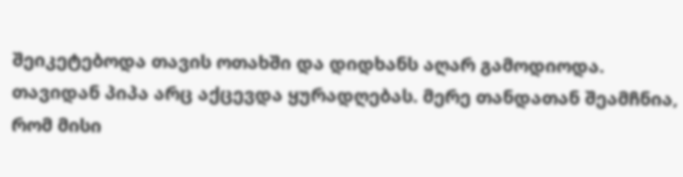შეიკეტებოდა თავის ოთახში და დიდხანს აღარ გამოდიოდა.
თავიდან პიპა არც აქცევდა ყურადღებას. მერე თანდათან შეამჩნია, რომ მისი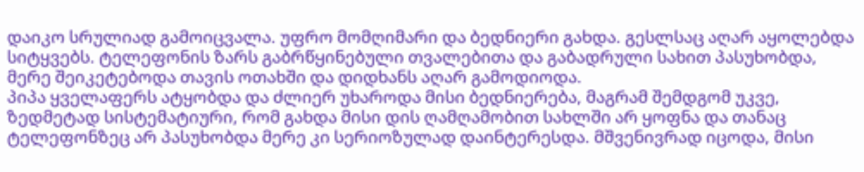დაიკო სრულიად გამოიცვალა. უფრო მომღიმარი და ბედნიერი გახდა. გესლსაც აღარ აყოლებდა სიტყვებს. ტელეფონის ზარს გაბრწყინებული თვალებითა და გაბადრული სახით პასუხობდა, მერე შეიკეტებოდა თავის ოთახში და დიდხანს აღარ გამოდიოდა.
პიპა ყველაფერს ატყობდა და ძლიერ უხაროდა მისი ბედნიერება, მაგრამ შემდგომ უკვე, ზედმეტად სისტემატიური, რომ გახდა მისი დის ღამღამობით სახლში არ ყოფნა და თანაც ტელეფონზეც არ პასუხობდა მერე კი სერიოზულად დაინტერესდა. მშვენივრად იცოდა, მისი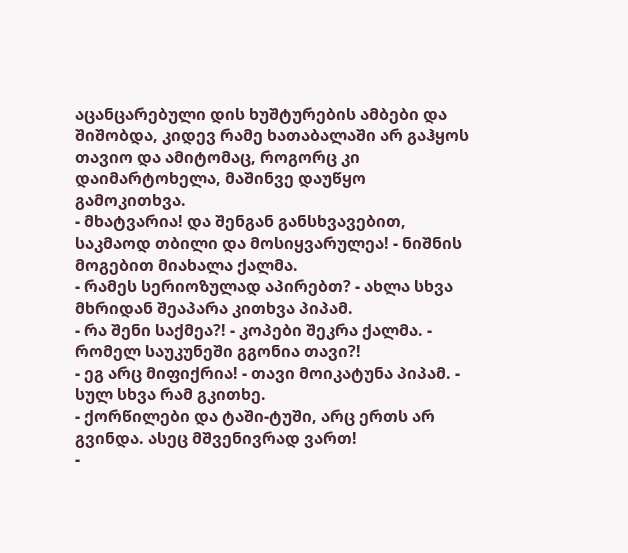აცანცარებული დის ხუშტურების ამბები და შიშობდა, კიდევ რამე ხათაბალაში არ გაჰყოს თავიო და ამიტომაც, როგორც კი დაიმარტოხელა, მაშინვე დაუწყო გამოკითხვა.
- მხატვარია! და შენგან განსხვავებით, საკმაოდ თბილი და მოსიყვარულეა! - ნიშნის მოგებით მიახალა ქალმა.
- რამეს სერიოზულად აპირებთ? - ახლა სხვა მხრიდან შეაპარა კითხვა პიპამ.
- რა შენი საქმეა?! - კოპები შეკრა ქალმა. - რომელ საუკუნეში გგონია თავი?!
- ეგ არც მიფიქრია! - თავი მოიკატუნა პიპამ. - სულ სხვა რამ გკითხე.
- ქორწილები და ტაში-ტუში, არც ერთს არ გვინდა. ასეც მშვენივრად ვართ!
-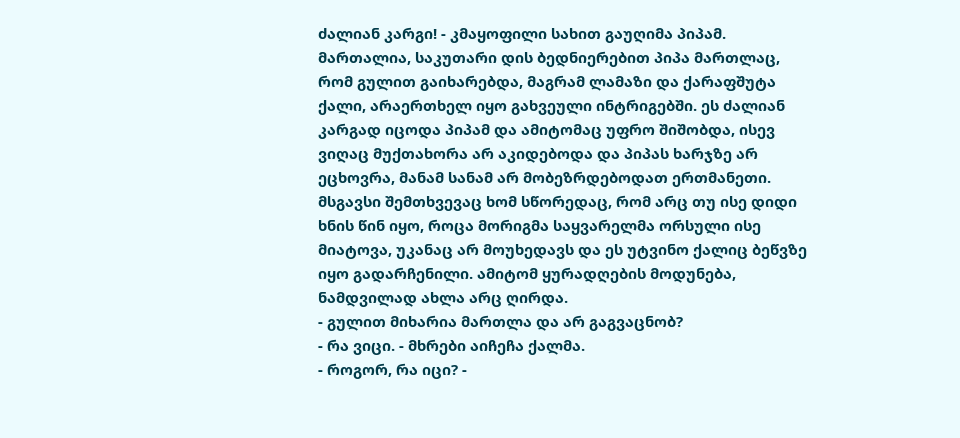ძალიან კარგი! - კმაყოფილი სახით გაუღიმა პიპამ.
მართალია, საკუთარი დის ბედნიერებით პიპა მართლაც, რომ გულით გაიხარებდა, მაგრამ ლამაზი და ქარაფშუტა ქალი, არაერთხელ იყო გახვეული ინტრიგებში. ეს ძალიან კარგად იცოდა პიპამ და ამიტომაც უფრო შიშობდა, ისევ ვიღაც მუქთახორა არ აკიდებოდა და პიპას ხარჯზე არ ეცხოვრა, მანამ სანამ არ მობეზრდებოდათ ერთმანეთი. მსგავსი შემთხვევაც ხომ სწორედაც, რომ არც თუ ისე დიდი ხნის წინ იყო, როცა მორიგმა საყვარელმა ორსული ისე მიატოვა, უკანაც არ მოუხედავს და ეს უტვინო ქალიც ბეწვზე იყო გადარჩენილი. ამიტომ ყურადღების მოდუნება, ნამდვილად ახლა არც ღირდა.
- გულით მიხარია მართლა და არ გაგვაცნობ?
- რა ვიცი. - მხრები აიჩეჩა ქალმა.
- როგორ, რა იცი? -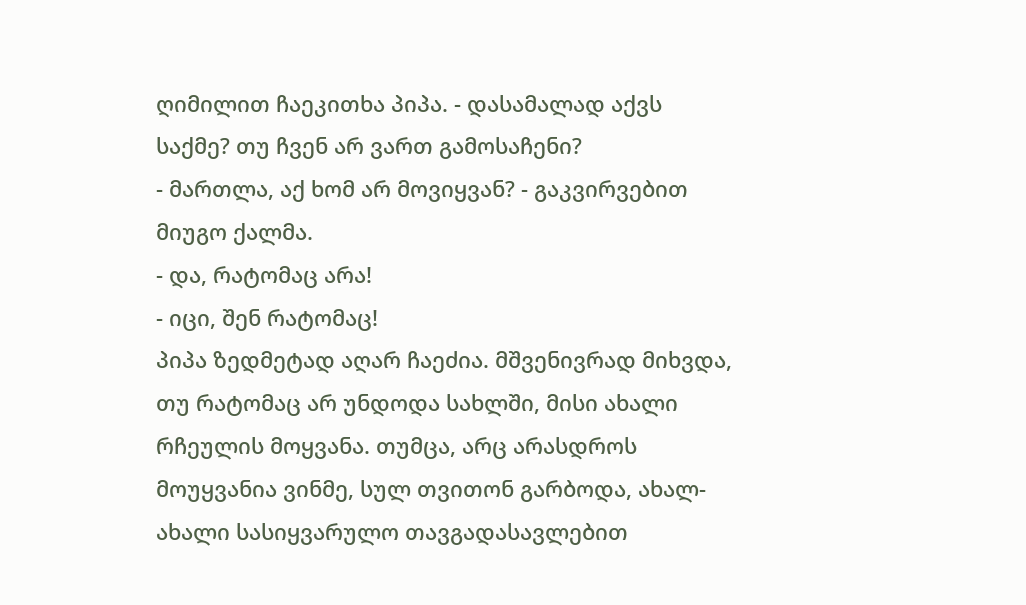ღიმილით ჩაეკითხა პიპა. - დასამალად აქვს საქმე? თუ ჩვენ არ ვართ გამოსაჩენი?
- მართლა, აქ ხომ არ მოვიყვან? - გაკვირვებით მიუგო ქალმა.
- და, რატომაც არა!
- იცი, შენ რატომაც!
პიპა ზედმეტად აღარ ჩაეძია. მშვენივრად მიხვდა, თუ რატომაც არ უნდოდა სახლში, მისი ახალი რჩეულის მოყვანა. თუმცა, არც არასდროს მოუყვანია ვინმე, სულ თვითონ გარბოდა, ახალ-ახალი სასიყვარულო თავგადასავლებით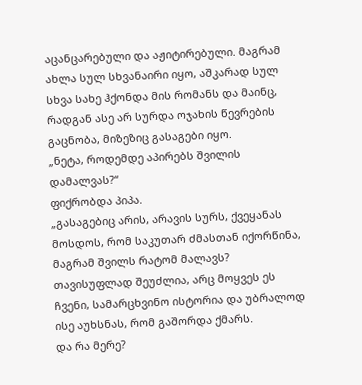აცანცარებული და აჟიტირებული. მაგრამ ახლა სულ სხვანაირი იყო, აშკარად სულ სხვა სახე ჰქონდა მის რომანს და მაინც, რადგან ასე არ სურდა ოჯახის წევრების გაცნობა, მიზეზიც გასაგები იყო.
„ნეტა, როდემდე აპირებს შვილის დამალვას?“
ფიქრობდა პიპა.
„გასაგებიც არის, არავის სურს, ქვეყანას მოსდოს, რომ საკუთარ ძმასთან იქორწინა, მაგრამ შვილს რატომ მალავს? თავისუფლად შეუძლია, არც მოყვეს ეს ჩვენი, სამარცხვინო ისტორია და უბრალოდ ისე აუხსნას, რომ გაშორდა ქმარს.
და რა მერე?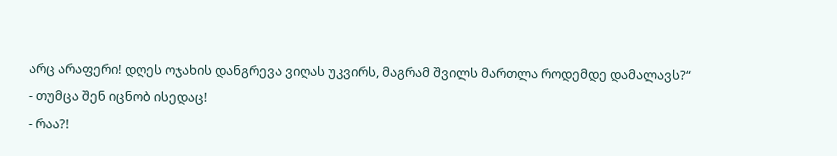არც არაფერი! დღეს ოჯახის დანგრევა ვიღას უკვირს, მაგრამ შვილს მართლა როდემდე დამალავს?“
- თუმცა შენ იცნობ ისედაც!
- რაა?!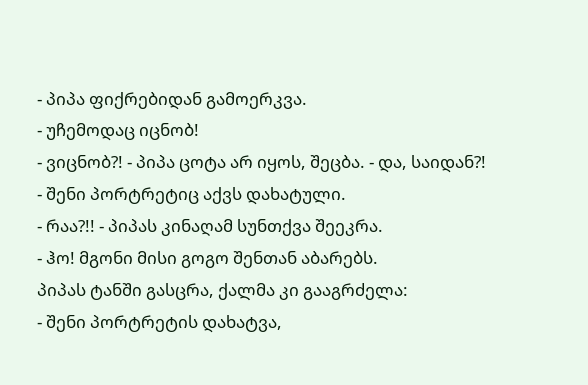- პიპა ფიქრებიდან გამოერკვა.
- უჩემოდაც იცნობ!
- ვიცნობ?! - პიპა ცოტა არ იყოს, შეცბა. - და, საიდან?!
- შენი პორტრეტიც აქვს დახატული.
- რაა?!! - პიპას კინაღამ სუნთქვა შეეკრა.
- ჰო! მგონი მისი გოგო შენთან აბარებს.
პიპას ტანში გასცრა, ქალმა კი გააგრძელა:
- შენი პორტრეტის დახატვა,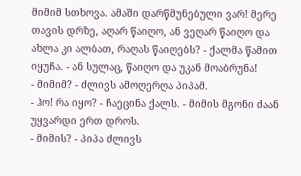მიმიმ სთხოვა. ამაში დარწმუნებული ვარ! მერე თავის დრზე, აღარ წაიღო, ან ვეღარ წაიღო და ახლა კი ალბათ, რაღას წაიღებს? - ქალმა წამით იყუჩა. - ან სულაც, წაიღო და უკან მოაბრუნა!
- მიმიმ? - ძლივს ამოღერღა პიპამ.
- ჰო! რა იყო? - ჩაეცინა ქალს. - მიმის მგონი ძაან უყვარდი ერთ დროს.
- მიმის? - პიპა ძლივს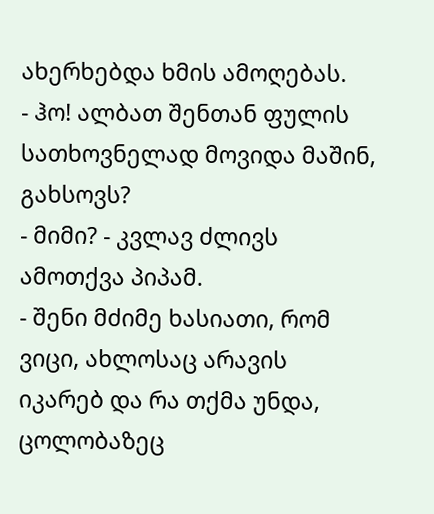ახერხებდა ხმის ამოღებას.
- ჰო! ალბათ შენთან ფულის სათხოვნელად მოვიდა მაშინ, გახსოვს?
- მიმი? - კვლავ ძლივს ამოთქვა პიპამ.
- შენი მძიმე ხასიათი, რომ ვიცი, ახლოსაც არავის იკარებ და რა თქმა უნდა, ცოლობაზეც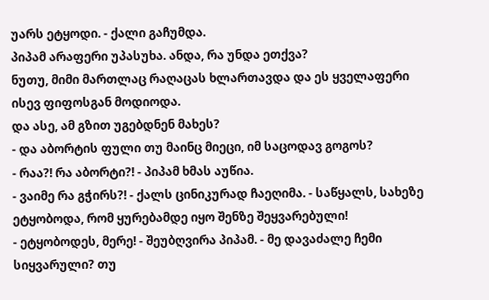უარს ეტყოდი. - ქალი გაჩუმდა.
პიპამ არაფერი უპასუხა. ანდა, რა უნდა ეთქვა?
ნუთუ, მიმი მართლაც რაღაცას ხლართავდა და ეს ყველაფერი ისევ ფიფოსგან მოდიოდა.
და ასე, ამ გზით უგებდნენ მახეს?
- და აბორტის ფული თუ მაინც მიეცი, იმ საცოდავ გოგოს?
- რაა?! რა აბორტი?! - პიპამ ხმას აუწია.
- ვაიმე რა გჭირს?! - ქალს ცინიკურად ჩაეღიმა. - საწყალს, სახეზე ეტყობოდა, რომ ყურებამდე იყო შენზე შეყვარებული!
- ეტყობოდეს, მერე! - შეუბღვირა პიპამ. - მე დავაძალე ჩემი სიყვარული? თუ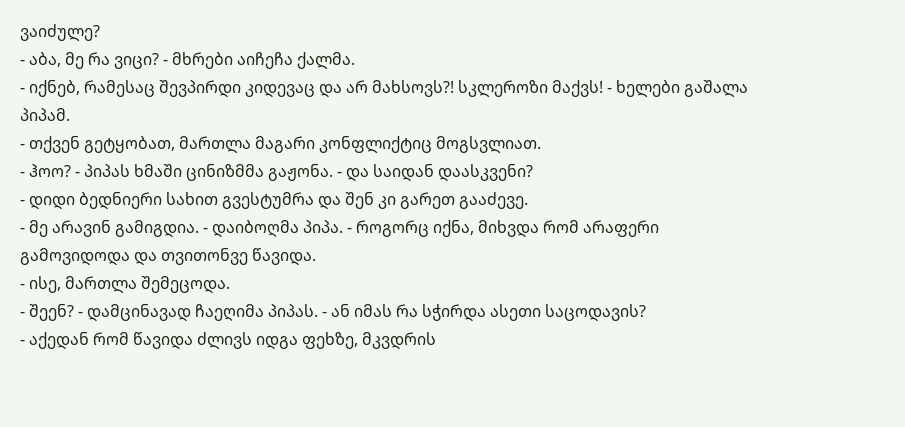ვაიძულე?
- აბა, მე რა ვიცი? - მხრები აიჩეჩა ქალმა.
- იქნებ, რამესაც შევპირდი კიდევაც და არ მახსოვს?! სკლეროზი მაქვს! - ხელები გაშალა პიპამ.
- თქვენ გეტყობათ, მართლა მაგარი კონფლიქტიც მოგსვლიათ.
- ჰოო? - პიპას ხმაში ცინიზმმა გაჟონა. - და საიდან დაასკვენი?
- დიდი ბედნიერი სახით გვესტუმრა და შენ კი გარეთ გააძევე.
- მე არავინ გამიგდია. - დაიბოღმა პიპა. - როგორც იქნა, მიხვდა რომ არაფერი გამოვიდოდა და თვითონვე წავიდა.
- ისე, მართლა შემეცოდა.
- შეენ? - დამცინავად ჩაეღიმა პიპას. - ან იმას რა სჭირდა ასეთი საცოდავის?
- აქედან რომ წავიდა ძლივს იდგა ფეხზე, მკვდრის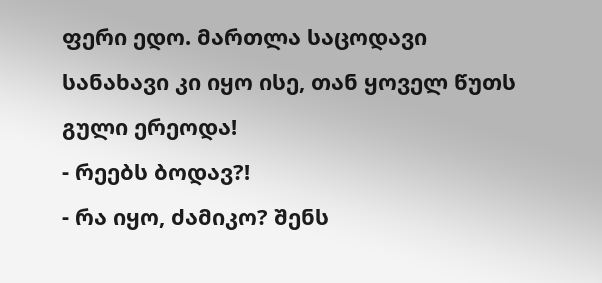ფერი ედო. მართლა საცოდავი სანახავი კი იყო ისე, თან ყოველ წუთს გული ერეოდა!
- რეებს ბოდავ?!
- რა იყო, ძამიკო? შენს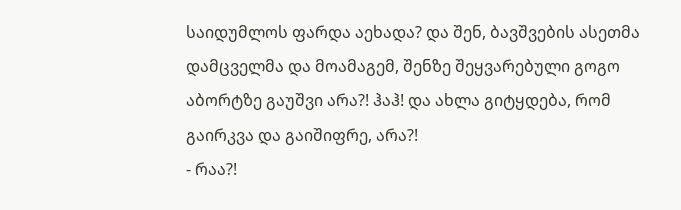საიდუმლოს ფარდა აეხადა? და შენ, ბავშვების ასეთმა დამცველმა და მოამაგემ, შენზე შეყვარებული გოგო აბორტზე გაუშვი არა?! ჰაჰ! და ახლა გიტყდება, რომ გაირკვა და გაიშიფრე, არა?!
- რაა?!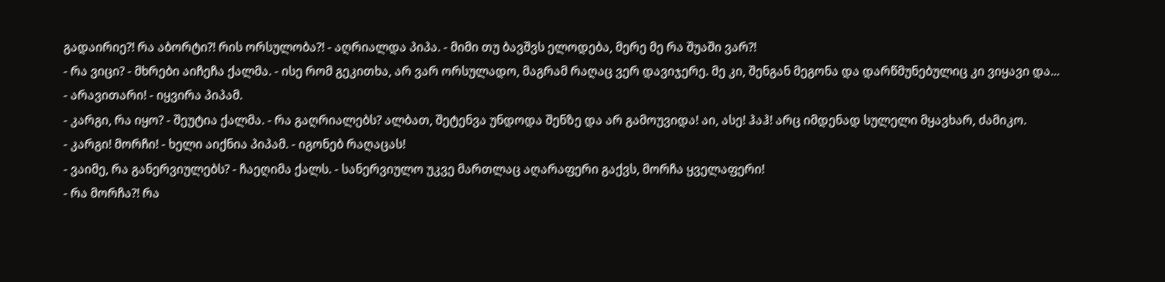გადაირიე?! რა აბორტი?! რის ორსულობა?! - აღრიალდა პიპა. - მიმი თუ ბავშვს ელოდება, მერე მე რა შუაში ვარ?!
- რა ვიცი? - მხრები აიჩეჩა ქალმა. - ისე რომ გეკითხა, არ ვარ ორსულადო, მაგრამ რაღაც ვერ დავიჯერე. მე კი, შენგან მეგონა და დარწმუნებულიც კი ვიყავი და...
- არავითარი! - იყვირა პიპამ.
- კარგი, რა იყო? - შეუტია ქალმა. - რა გაღრიალებს? ალბათ, შეტენვა უნდოდა შენზე და არ გამოუვიდა! აი, ასე! ჰაჰ! არც იმდენად სულელი მყავხარ, ძამიკო.
- კარგი! მორჩი! - ხელი აიქნია პიპამ. - იგონებ რაღაცას!
- ვაიმე, რა განერვიულებს? - ჩაეღიმა ქალს. - სანერვიულო უკვე მართლაც აღარაფერი გაქვს, მორჩა ყველაფერი!
- რა მორჩა?! რა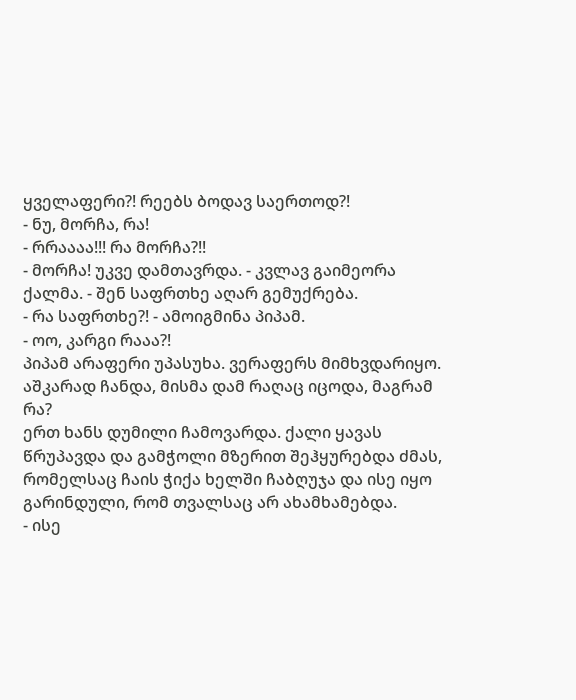ყველაფერი?! რეებს ბოდავ საერთოდ?!
- ნუ, მორჩა, რა!
- რრაააა!!! რა მორჩა?!!
- მორჩა! უკვე დამთავრდა. - კვლავ გაიმეორა ქალმა. - შენ საფრთხე აღარ გემუქრება.
- რა საფრთხე?! - ამოიგმინა პიპამ.
- ოო, კარგი რააა?!
პიპამ არაფერი უპასუხა. ვერაფერს მიმხვდარიყო. აშკარად ჩანდა, მისმა დამ რაღაც იცოდა, მაგრამ რა?
ერთ ხანს დუმილი ჩამოვარდა. ქალი ყავას წრუპავდა და გამჭოლი მზერით შეჰყურებდა ძმას, რომელსაც ჩაის ჭიქა ხელში ჩაბღუჯა და ისე იყო გარინდული, რომ თვალსაც არ ახამხამებდა.
- ისე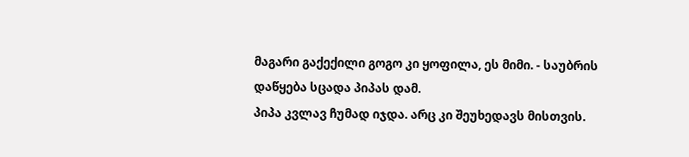მაგარი გაქექილი გოგო კი ყოფილა, ეს მიმი. - საუბრის დაწყება სცადა პიპას დამ.
პიპა კვლავ ჩუმად იჯდა. არც კი შეუხედავს მისთვის.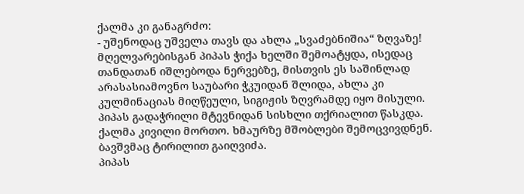ქალმა კი განაგრძო:
- უშენოდაც უშველა თავს და ახლა „სვაძებნიშია“ ზღვაზე!
მღელვარებისგან პიპას ჭიქა ხელში შემოატყდა, ისედაც თანდათან იშლებოდა ნერვებზე, მისთვის ეს საშინლად არასასიამოვნო საუბარი ჭკუიდან შლიდა, ახლა კი კულმინაციას მიღწეული, სიგიჟის ზღვრამდე იყო მისული.
პიპას გადაჭრილი მტევნიდან სისხლი თქრიალით წასკდა. ქალმა კივილი მორთო. ხმაურზე მშობლები შემოცვივდნენ. ბავშვმაც ტირილით გაიღვიძა.
პიპას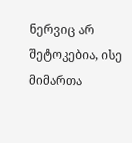ნერვიც არ შეტოკებია, ისე მიმართა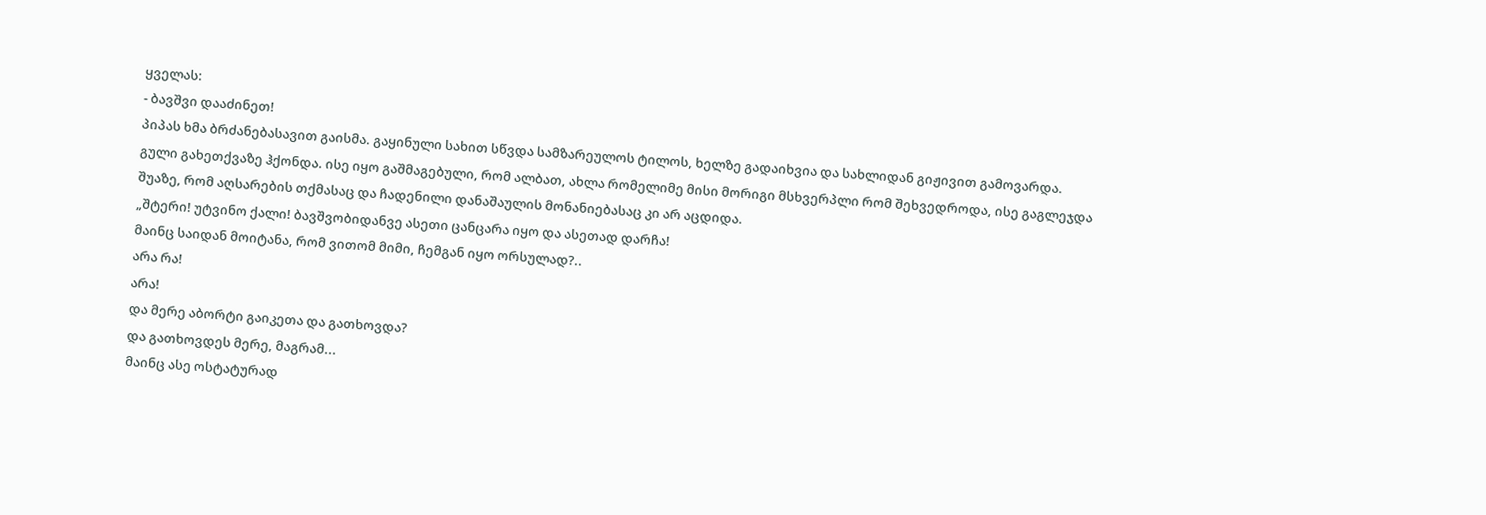ყველას:
- ბავშვი დააძინეთ!
პიპას ხმა ბრძანებასავით გაისმა. გაყინული სახით სწვდა სამზარეულოს ტილოს, ხელზე გადაიხვია და სახლიდან გიჟივით გამოვარდა.
გული გახეთქვაზე ჰქონდა. ისე იყო გაშმაგებული, რომ ალბათ, ახლა რომელიმე მისი მორიგი მსხვერპლი რომ შეხვედროდა, ისე გაგლეჯდა შუაზე, რომ აღსარების თქმასაც და ჩადენილი დანაშაულის მონანიებასაც კი არ აცდიდა.
„შტერი! უტვინო ქალი! ბავშვობიდანვე ასეთი ცანცარა იყო და ასეთად დარჩა!
მაინც საიდან მოიტანა, რომ ვითომ მიმი, ჩემგან იყო ორსულად?..
არა რა!
არა!
და მერე აბორტი გაიკეთა და გათხოვდა?
და გათხოვდეს მერე, მაგრამ...
მაინც ასე ოსტატურად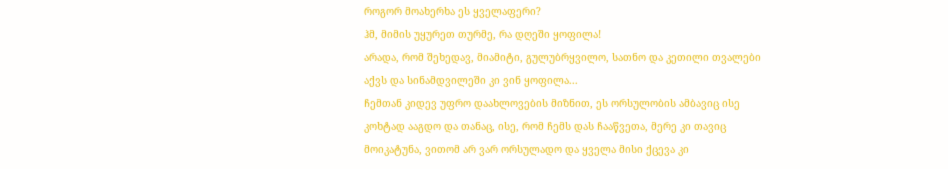როგორ მოახერხა ეს ყველაფერი?
ჰმ, მიმის უყურეთ თურმე, რა დღეში ყოფილა!
არადა, რომ შეხედავ, მიამიტი, გულუბრყვილო, სათნო და კეთილი თვალები აქვს და სინამდვილეში კი ვინ ყოფილა...
ჩემთან კიდევ უფრო დაახლოვების მიზნით, ეს ორსულობის ამბავიც ისე კოხტად ააგდო და თანაც, ისე, რომ ჩემს დას ჩააწვეთა, მერე კი თავიც მოიკატუნა, ვითომ არ ვარ ორსულადო და ყველა მისი ქცევა კი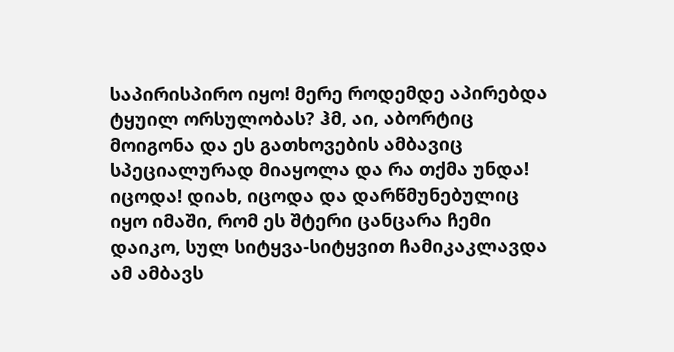საპირისპირო იყო! მერე როდემდე აპირებდა ტყუილ ორსულობას? ჰმ, აი, აბორტიც მოიგონა და ეს გათხოვების ამბავიც სპეციალურად მიაყოლა და რა თქმა უნდა! იცოდა! დიახ, იცოდა და დარწმუნებულიც იყო იმაში, რომ ეს შტერი ცანცარა ჩემი დაიკო, სულ სიტყვა-სიტყვით ჩამიკაკლავდა ამ ამბავს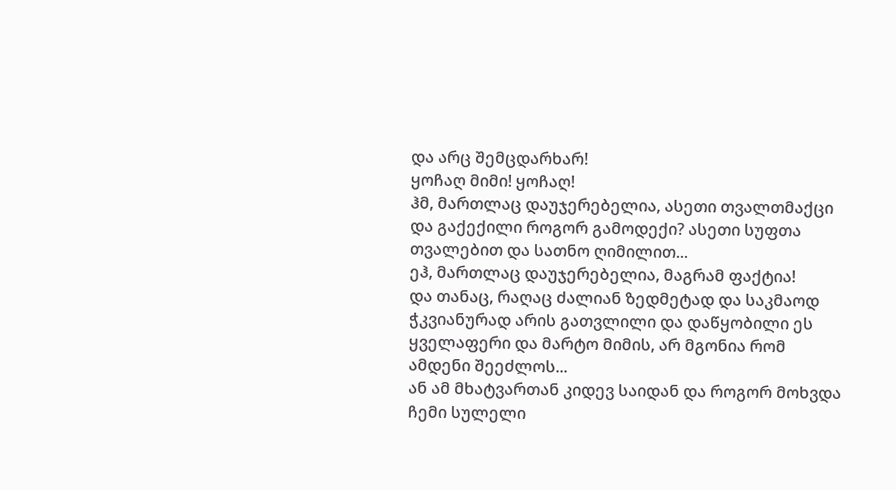და არც შემცდარხარ!
ყოჩაღ მიმი! ყოჩაღ!
ჰმ, მართლაც დაუჯერებელია, ასეთი თვალთმაქცი და გაქექილი როგორ გამოდექი? ასეთი სუფთა თვალებით და სათნო ღიმილით...
ეჰ, მართლაც დაუჯერებელია, მაგრამ ფაქტია!
და თანაც, რაღაც ძალიან ზედმეტად და საკმაოდ ჭკვიანურად არის გათვლილი და დაწყობილი ეს ყველაფერი და მარტო მიმის, არ მგონია რომ ამდენი შეეძლოს...
ან ამ მხატვართან კიდევ საიდან და როგორ მოხვდა ჩემი სულელი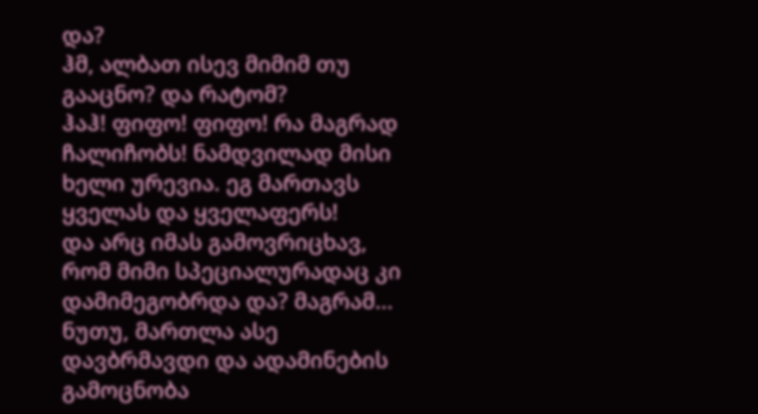და?
ჰმ, ალბათ ისევ მიმიმ თუ გააცნო? და რატომ?
ჰაჰ! ფიფო! ფიფო! რა მაგრად ჩალიჩობს! ნამდვილად მისი ხელი ურევია. ეგ მართავს ყველას და ყველაფერს!
და არც იმას გამოვრიცხავ, რომ მიმი სპეციალურადაც კი დამიმეგობრდა და? მაგრამ...
ნუთუ, მართლა ასე დავბრმავდი და ადამინების გამოცნობა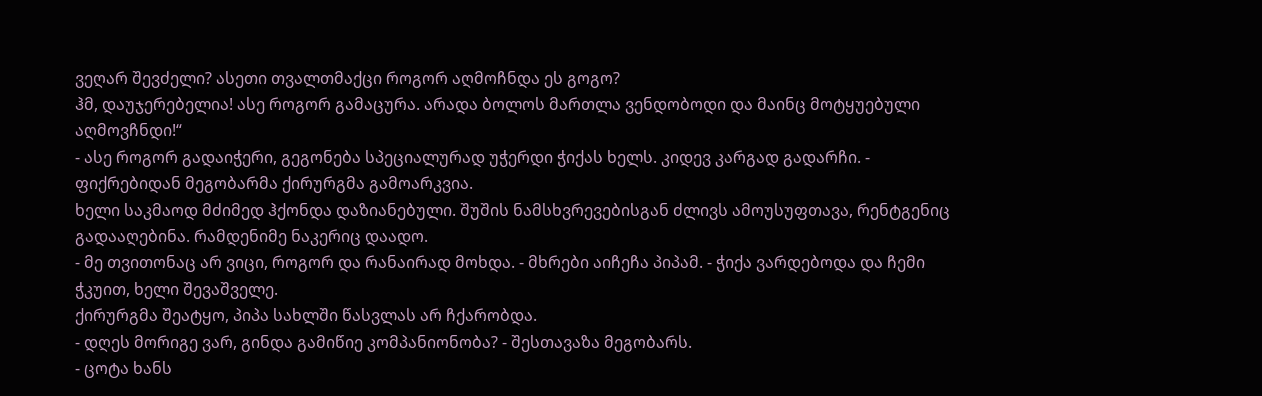ვეღარ შევძელი? ასეთი თვალთმაქცი როგორ აღმოჩნდა ეს გოგო?
ჰმ, დაუჯერებელია! ასე როგორ გამაცურა. არადა ბოლოს მართლა ვენდობოდი და მაინც მოტყუებული აღმოვჩნდი!“
- ასე როგორ გადაიჭერი, გეგონება სპეციალურად უჭერდი ჭიქას ხელს. კიდევ კარგად გადარჩი. - ფიქრებიდან მეგობარმა ქირურგმა გამოარკვია.
ხელი საკმაოდ მძიმედ ჰქონდა დაზიანებული. შუშის ნამსხვრევებისგან ძლივს ამოუსუფთავა, რენტგენიც გადააღებინა. რამდენიმე ნაკერიც დაადო.
- მე თვითონაც არ ვიცი, როგორ და რანაირად მოხდა. - მხრები აიჩეჩა პიპამ. - ჭიქა ვარდებოდა და ჩემი ჭკუით, ხელი შევაშველე.
ქირურგმა შეატყო, პიპა სახლში წასვლას არ ჩქარობდა.
- დღეს მორიგე ვარ, გინდა გამიწიე კომპანიონობა? - შესთავაზა მეგობარს.
- ცოტა ხანს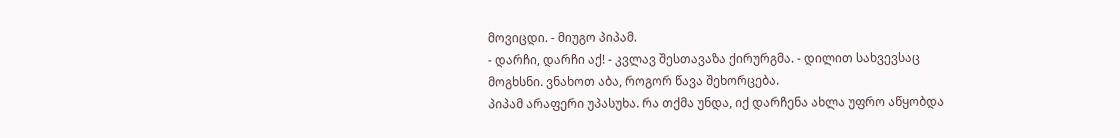მოვიცდი. - მიუგო პიპამ.
- დარჩი, დარჩი აქ! - კვლავ შესთავაზა ქირურგმა. - დილით სახვევსაც მოგხსნი. ვნახოთ აბა, როგორ წავა შეხორცება.
პიპამ არაფერი უპასუხა. რა თქმა უნდა, იქ დარჩენა ახლა უფრო აწყობდა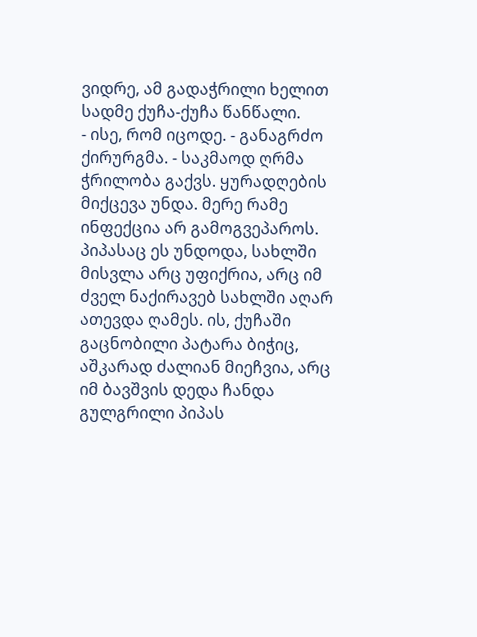ვიდრე, ამ გადაჭრილი ხელით სადმე ქუჩა-ქუჩა წანწალი.
- ისე, რომ იცოდე. - განაგრძო ქირურგმა. - საკმაოდ ღრმა ჭრილობა გაქვს. ყურადღების მიქცევა უნდა. მერე რამე ინფექცია არ გამოგვეპაროს.
პიპასაც ეს უნდოდა, სახლში მისვლა არც უფიქრია, არც იმ ძველ ნაქირავებ სახლში აღარ ათევდა ღამეს. ის, ქუჩაში გაცნობილი პატარა ბიჭიც, აშკარად ძალიან მიეჩვია, არც იმ ბავშვის დედა ჩანდა გულგრილი პიპას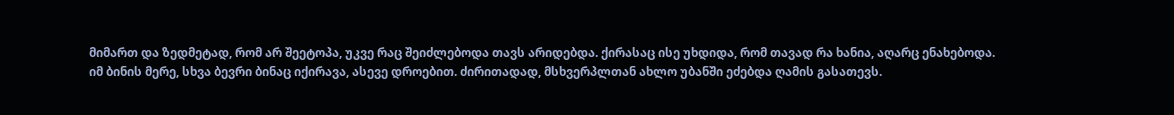მიმართ და ზედმეტად, რომ არ შეეტოპა, უკვე რაც შეიძლებოდა თავს არიდებდა. ქირასაც ისე უხდიდა, რომ თავად რა ხანია, აღარც ენახებოდა.
იმ ბინის მერე, სხვა ბევრი ბინაც იქირავა, ასევე დროებით. ძირითადად, მსხვერპლთან ახლო უბანში ეძებდა ღამის გასათევს.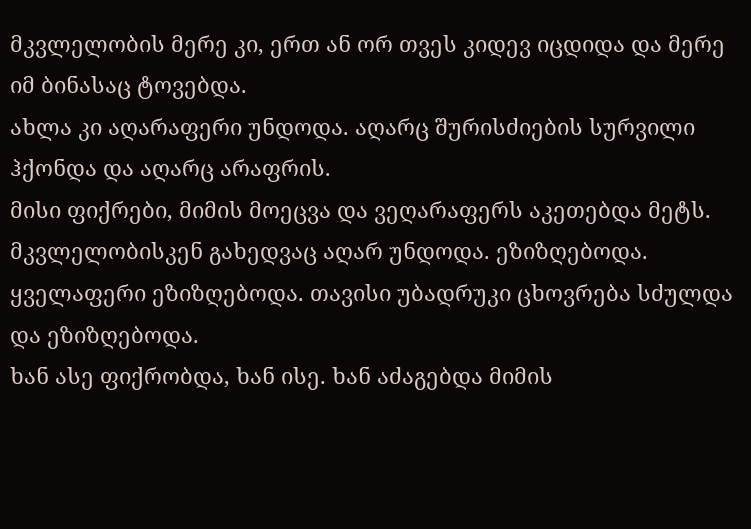მკვლელობის მერე კი, ერთ ან ორ თვეს კიდევ იცდიდა და მერე იმ ბინასაც ტოვებდა.
ახლა კი აღარაფერი უნდოდა. აღარც შურისძიების სურვილი ჰქონდა და აღარც არაფრის.
მისი ფიქრები, მიმის მოეცვა და ვეღარაფერს აკეთებდა მეტს. მკვლელობისკენ გახედვაც აღარ უნდოდა. ეზიზღებოდა. ყველაფერი ეზიზღებოდა. თავისი უბადრუკი ცხოვრება სძულდა და ეზიზღებოდა.
ხან ასე ფიქრობდა, ხან ისე. ხან აძაგებდა მიმის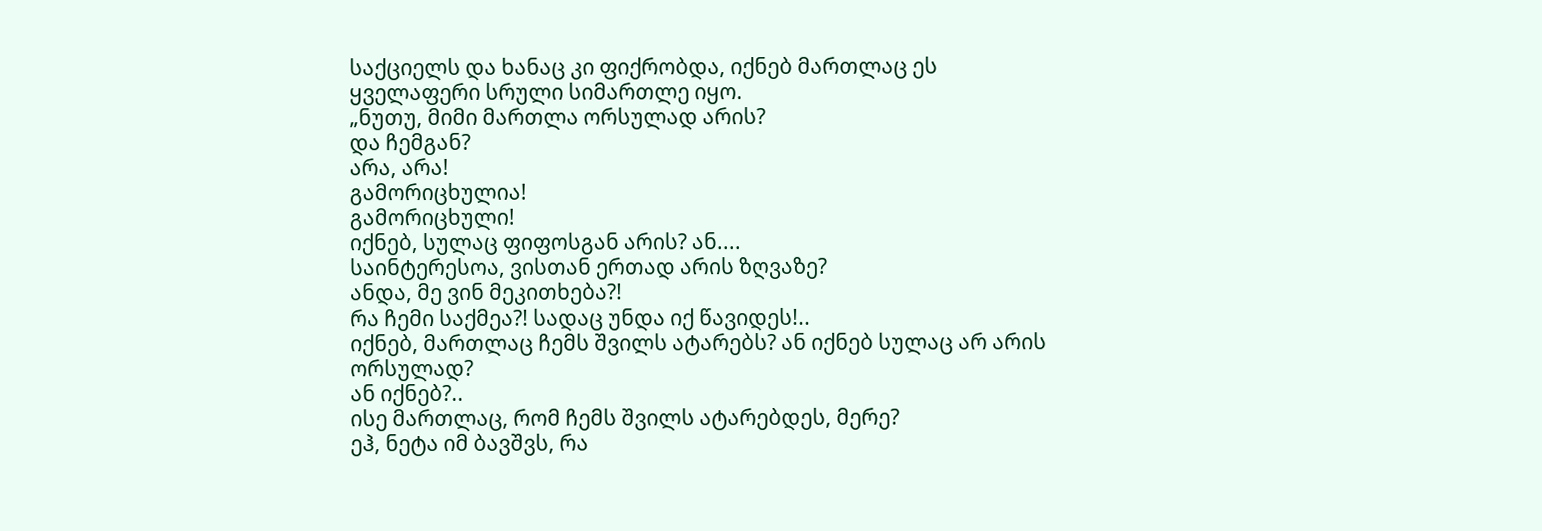საქციელს და ხანაც კი ფიქრობდა, იქნებ მართლაც ეს ყველაფერი სრული სიმართლე იყო.
„ნუთუ, მიმი მართლა ორსულად არის?
და ჩემგან?
არა, არა!
გამორიცხულია!
გამორიცხული!
იქნებ, სულაც ფიფოსგან არის? ან....
საინტერესოა, ვისთან ერთად არის ზღვაზე?
ანდა, მე ვინ მეკითხება?!
რა ჩემი საქმეა?! სადაც უნდა იქ წავიდეს!..
იქნებ, მართლაც ჩემს შვილს ატარებს? ან იქნებ სულაც არ არის ორსულად?
ან იქნებ?..
ისე მართლაც, რომ ჩემს შვილს ატარებდეს, მერე?
ეჰ, ნეტა იმ ბავშვს, რა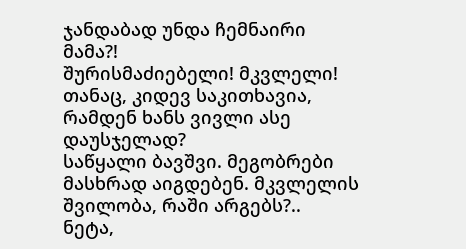ჯანდაბად უნდა ჩემნაირი მამა?!
შურისმაძიებელი! მკვლელი!
თანაც, კიდევ საკითხავია, რამდენ ხანს ვივლი ასე დაუსჯელად?
საწყალი ბავშვი. მეგობრები მასხრად აიგდებენ. მკვლელის შვილობა, რაში არგებს?..
ნეტა,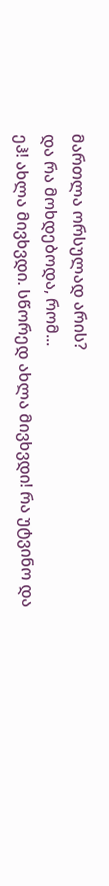მართლა ორსულად არის?
და რა მოხდებოდა, რომ...
ეჰ! ახლა მივხვდი. სწორედ ახლა მივხვდი! რა უტვინო და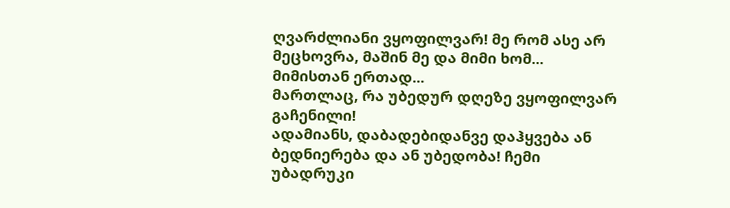ღვარძლიანი ვყოფილვარ! მე რომ ასე არ მეცხოვრა, მაშინ მე და მიმი ხომ... მიმისთან ერთად...
მართლაც, რა უბედურ დღეზე ვყოფილვარ გაჩენილი!
ადამიანს, დაბადებიდანვე დაჰყვება ან ბედნიერება და ან უბედობა! ჩემი უბადრუკი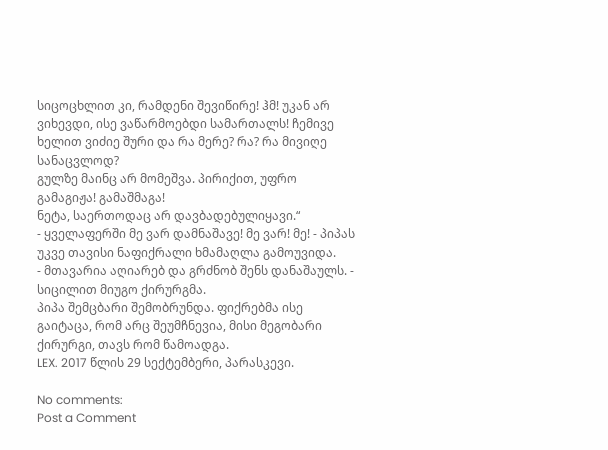სიცოცხლით კი, რამდენი შევიწირე! ჰმ! უკან არ ვიხევდი, ისე ვაწარმოებდი სამართალს! ჩემივე ხელით ვიძიე შური და რა მერე? რა? რა მივიღე სანაცვლოდ?
გულზე მაინც არ მომეშვა. პირიქით, უფრო გამაგიჟა! გამაშმაგა!
ნეტა, საერთოდაც არ დავბადებულიყავი.“
- ყველაფერში მე ვარ დამნაშავე! მე ვარ! მე! - პიპას უკვე თავისი ნაფიქრალი ხმამაღლა გამოუვიდა.
- მთავარია აღიარებ და გრძნობ შენს დანაშაულს. - სიცილით მიუგო ქირურგმა.
პიპა შემცბარი შემობრუნდა. ფიქრებმა ისე გაიტაცა, რომ არც შეუმჩნევია, მისი მეგობარი ქირურგი, თავს რომ წამოადგა.
LEX. 2017 წლის 29 სექტემბერი, პარასკევი.

No comments:
Post a Comment